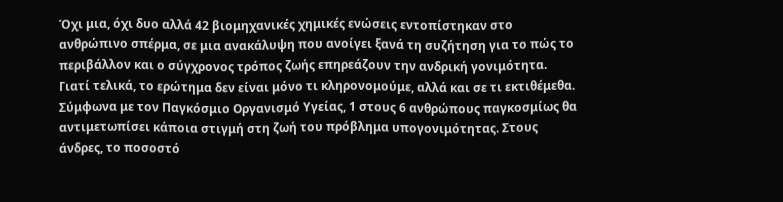Όχι μια, όχι δυο αλλά 42 βιομηχανικές χημικές ενώσεις εντοπίστηκαν στο ανθρώπινο σπέρμα, σε μια ανακάλυψη που ανοίγει ξανά τη συζήτηση για το πώς το περιβάλλον και ο σύγχρονος τρόπος ζωής επηρεάζουν την ανδρική γονιμότητα.
Γιατί τελικά, το ερώτημα δεν είναι μόνο τι κληρονομούμε, αλλά και σε τι εκτιθέμεθα.
Σύμφωνα με τον Παγκόσμιο Οργανισμό Υγείας, 1 στους 6 ανθρώπους παγκοσμίως θα αντιμετωπίσει κάποια στιγμή στη ζωή του πρόβλημα υπογονιμότητας. Στους άνδρες, το ποσοστό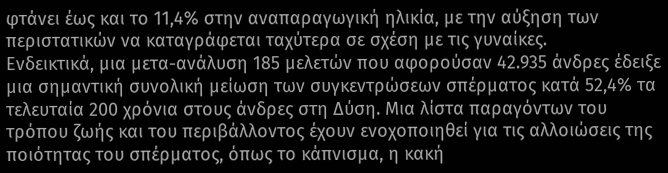φτάνει έως και το 11,4% στην αναπαραγωγική ηλικία, με την αύξηση των περιστατικών να καταγράφεται ταχύτερα σε σχέση με τις γυναίκες.
Ενδεικτικά, μια μετα-ανάλυση 185 μελετών που αφορούσαν 42.935 άνδρες έδειξε μια σημαντική συνολική μείωση των συγκεντρώσεων σπέρματος κατά 52,4% τα τελευταία 200 χρόνια στους άνδρες στη Δύση. Μια λίστα παραγόντων του τρόπου ζωής και του περιβάλλοντος έχουν ενοχοποιηθεί για τις αλλοιώσεις της ποιότητας του σπέρματος, όπως το κάπνισμα, η κακή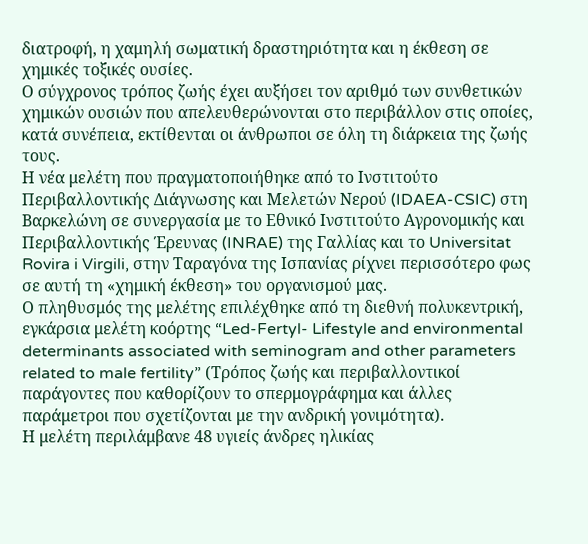διατροφή, η χαμηλή σωματική δραστηριότητα και η έκθεση σε χημικές τοξικές ουσίες.
Ο σύγχρονος τρόπος ζωής έχει αυξήσει τον αριθμό των συνθετικών χημικών ουσιών που απελευθερώνονται στο περιβάλλον στις οποίες, κατά συνέπεια, εκτίθενται οι άνθρωποι σε όλη τη διάρκεια της ζωής τους.
Η νέα μελέτη που πραγματοποιήθηκε από το Ινστιτούτο Περιβαλλοντικής Διάγνωσης και Μελετών Νερού (IDAEA-CSIC) στη Βαρκελώνη σε συνεργασία με το Εθνικό Ινστιτούτο Αγρονομικής και Περιβαλλοντικής Έρευνας (INRAE) της Γαλλίας και το Universitat Rovira i Virgili, στην Ταραγόνα της Ισπανίας ρίχνει περισσότερο φως σε αυτή τη «χημική έκθεση» του οργανισμού μας.
Ο πληθυσμός της μελέτης επιλέχθηκε από τη διεθνή πολυκεντρική, εγκάρσια μελέτη κοόρτης “Led-Fertyl- Lifestyle and environmental determinants associated with seminogram and other parameters related to male fertility” (Τρόπος ζωής και περιβαλλοντικοί παράγοντες που καθορίζουν το σπερμογράφημα και άλλες παράμετροι που σχετίζονται με την ανδρική γονιμότητα).
Η μελέτη περιλάμβανε 48 υγιείς άνδρες ηλικίας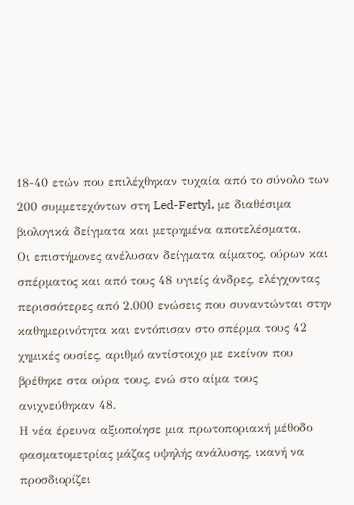18-40 ετών που επιλέχθηκαν τυχαία από το σύνολο των 200 συμμετεχόντων στη Led-Fertyl, με διαθέσιμα βιολογικά δείγματα και μετρημένα αποτελέσματα.
Οι επιστήμονες ανέλυσαν δείγματα αίματος, ούρων και σπέρματος και από τους 48 υγιείς άνδρες, ελέγχοντας περισσότερες από 2.000 ενώσεις που συναντώνται στην καθημερινότητα και εντόπισαν στο σπέρμα τους 42 χημικές ουσίες, αριθμό αντίστοιχο με εκείνον που βρέθηκε στα ούρα τους, ενώ στο αίμα τους ανιχνεύθηκαν 48.
Η νέα έρευνα αξιοποίησε μια πρωτοποριακή μέθοδο φασματομετρίας μάζας υψηλής ανάλυσης, ικανή να προσδιορίζει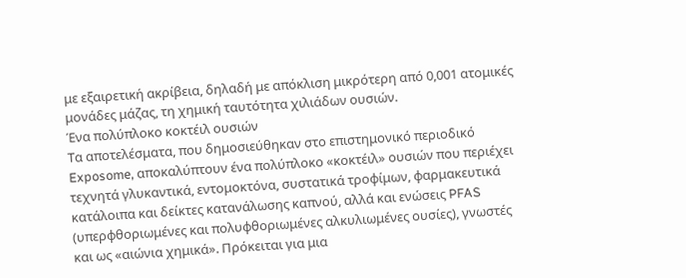με εξαιρετική ακρίβεια, δηλαδή με απόκλιση μικρότερη από 0,001 ατομικές μονάδες μάζας, τη χημική ταυτότητα χιλιάδων ουσιών.
Ένα πολύπλοκο κοκτέιλ ουσιών
Τα αποτελέσματα, που δημοσιεύθηκαν στο επιστημονικό περιοδικό Exposome, αποκαλύπτουν ένα πολύπλοκο «κοκτέιλ» ουσιών που περιέχει τεχνητά γλυκαντικά, εντομοκτόνα, συστατικά τροφίμων, φαρμακευτικά κατάλοιπα και δείκτες κατανάλωσης καπνού, αλλά και ενώσεις PFAS (υπερφθοριωμένες και πολυφθοριωμένες αλκυλιωμένες ουσίες), γνωστές και ως «αιώνια χημικά». Πρόκειται για μια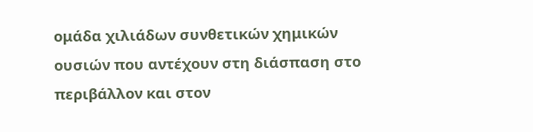ομάδα χιλιάδων συνθετικών χημικών ουσιών που αντέχουν στη διάσπαση στο περιβάλλον και στον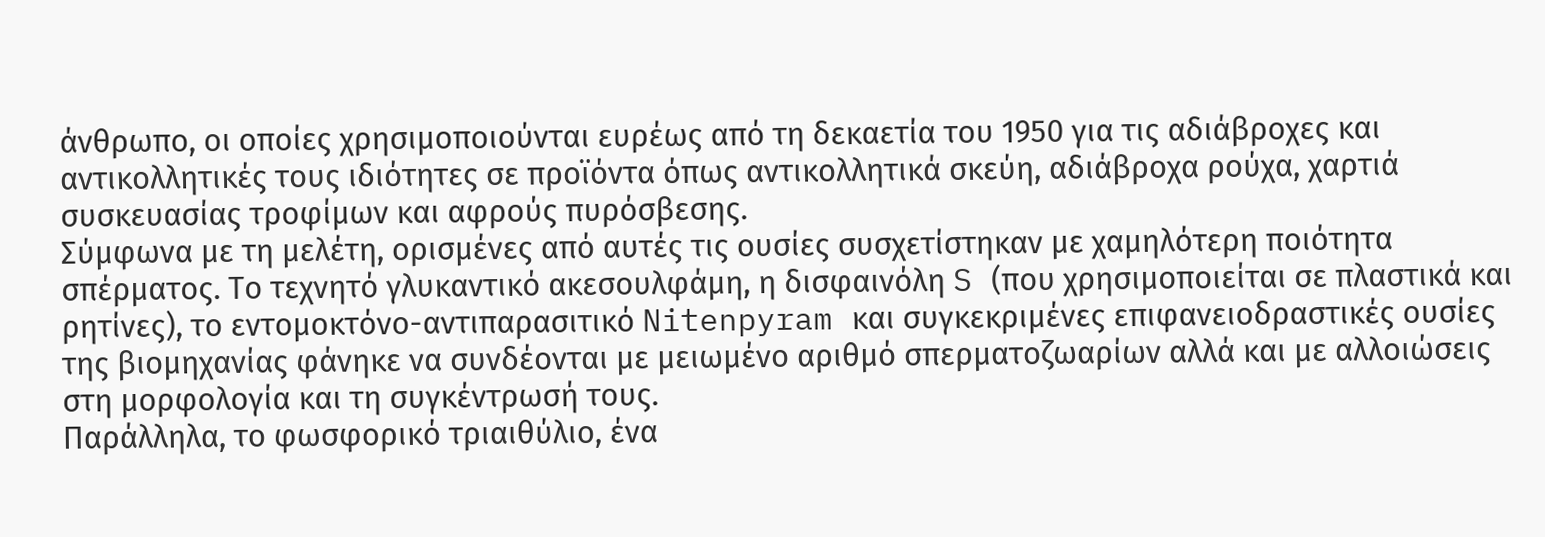άνθρωπο, οι οποίες χρησιμοποιούνται ευρέως από τη δεκαετία του 1950 για τις αδιάβροχες και αντικολλητικές τους ιδιότητες σε προϊόντα όπως αντικολλητικά σκεύη, αδιάβροχα ρούχα, χαρτιά συσκευασίας τροφίμων και αφρούς πυρόσβεσης.
Σύμφωνα με τη μελέτη, ορισμένες από αυτές τις ουσίες συσχετίστηκαν με χαμηλότερη ποιότητα σπέρματος. Το τεχνητό γλυκαντικό ακεσουλφάμη, η δισφαινόλη S (που χρησιμοποιείται σε πλαστικά και ρητίνες), το εντομοκτόνο-αντιπαρασιτικό Nitenpyram και συγκεκριμένες επιφανειοδραστικές ουσίες της βιομηχανίας φάνηκε να συνδέονται με μειωμένο αριθμό σπερματοζωαρίων αλλά και με αλλοιώσεις στη μορφολογία και τη συγκέντρωσή τους.
Παράλληλα, το φωσφορικό τριαιθύλιο, ένα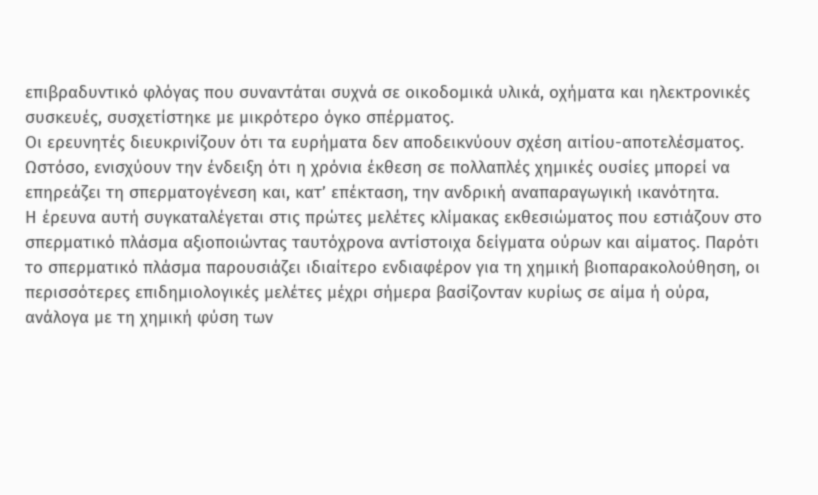επιβραδυντικό φλόγας που συναντάται συχνά σε οικοδομικά υλικά, οχήματα και ηλεκτρονικές συσκευές, συσχετίστηκε με μικρότερο όγκο σπέρματος.
Οι ερευνητές διευκρινίζουν ότι τα ευρήματα δεν αποδεικνύουν σχέση αιτίου-αποτελέσματος. Ωστόσο, ενισχύουν την ένδειξη ότι η χρόνια έκθεση σε πολλαπλές χημικές ουσίες μπορεί να επηρεάζει τη σπερματογένεση και, κατ’ επέκταση, την ανδρική αναπαραγωγική ικανότητα.
Η έρευνα αυτή συγκαταλέγεται στις πρώτες μελέτες κλίμακας εκθεσιώματος που εστιάζουν στο σπερματικό πλάσμα αξιοποιώντας ταυτόχρονα αντίστοιχα δείγματα ούρων και αίματος. Παρότι το σπερματικό πλάσμα παρουσιάζει ιδιαίτερο ενδιαφέρον για τη χημική βιοπαρακολούθηση, οι περισσότερες επιδημιολογικές μελέτες μέχρι σήμερα βασίζονταν κυρίως σε αίμα ή ούρα, ανάλογα με τη χημική φύση των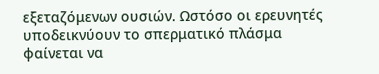εξεταζόμενων ουσιών. Ωστόσο οι ερευνητές υποδεικνύουν το σπερματικό πλάσμα φαίνεται να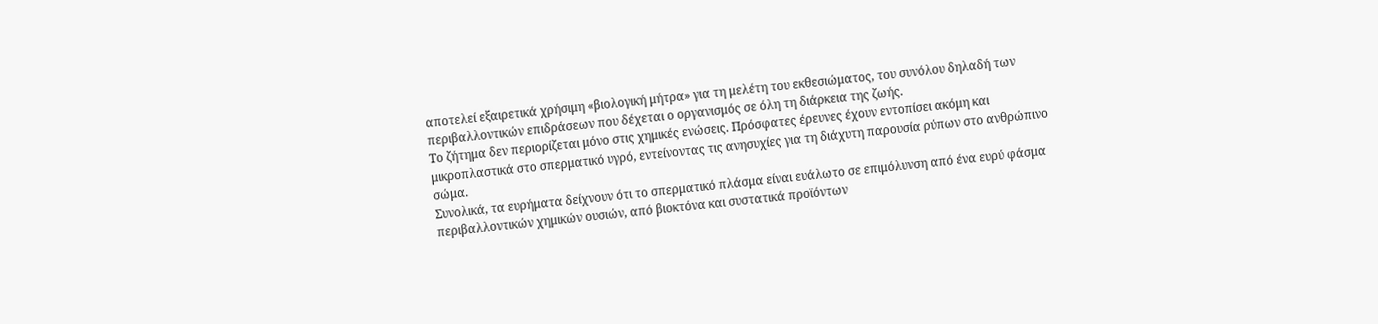αποτελεί εξαιρετικά χρήσιμη «βιολογική μήτρα» για τη μελέτη του εκθεσιώματος, του συνόλου δηλαδή των περιβαλλοντικών επιδράσεων που δέχεται ο οργανισμός σε όλη τη διάρκεια της ζωής.
Το ζήτημα δεν περιορίζεται μόνο στις χημικές ενώσεις. Πρόσφατες έρευνες έχουν εντοπίσει ακόμη και μικροπλαστικά στο σπερματικό υγρό, εντείνοντας τις ανησυχίες για τη διάχυτη παρουσία ρύπων στο ανθρώπινο σώμα.
Συνολικά, τα ευρήματα δείχνουν ότι το σπερματικό πλάσμα είναι ευάλωτο σε επιμόλυνση από ένα ευρύ φάσμα περιβαλλοντικών χημικών ουσιών, από βιοκτόνα και συστατικά προϊόντων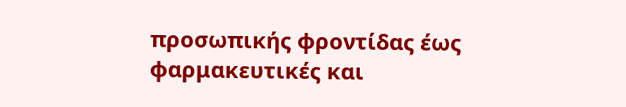προσωπικής φροντίδας έως φαρμακευτικές και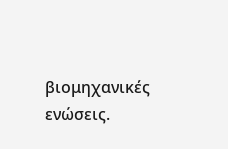βιομηχανικές ενώσεις.